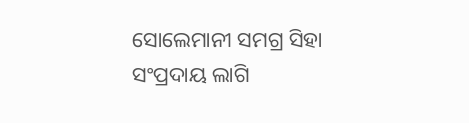ସୋଲେମାନୀ ସମଗ୍ର ସିହା ସଂପ୍ରଦାୟ ଲାଗି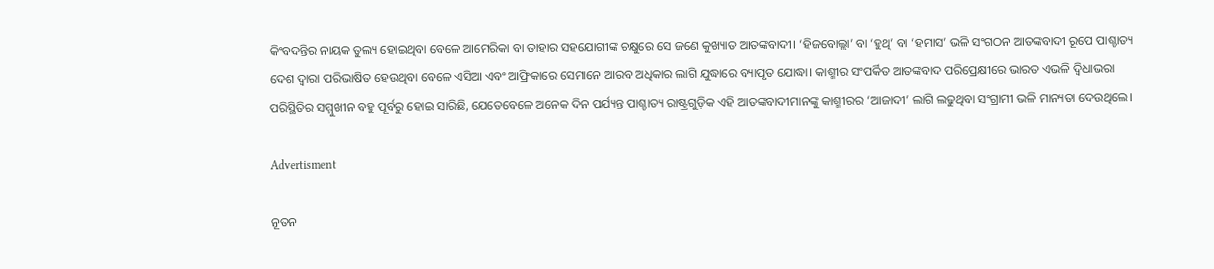କିଂବଦନ୍ତିର ନାୟକ ତୁଲ୍ୟ ହୋଇଥିବା ବେଳେ ଆମେରିକା ବା ତାହାର ସହଯୋଗୀଙ୍କ ଚକ୍ଷୁରେ ସେ ଜଣେ କୁଖ୍ୟାତ ଆତଙ୍କବାଦୀ। ‘ହିଜବୋଲ୍ଲା’ ବା ‘ହୁଥି’ ବା ‘ହମାସ’ ଭଳି ସଂଗଠନ ଆତଙ୍କବାଦୀ ରୂପେ ପାଶ୍ଚାତ୍ୟ ଦେଶ ଦ୍ବାରା ପରିଭାଷିତ ହେଉଥିବା ବେଳେ ଏସିଆ ଏବଂ ଆଫ୍ରିକାରେ ସେମାନେ ଆରବ ଅଧିକାର ଲାଗି ଯୁଦ୍ଧାରେ ବ୍ୟାପୃତ ଯୋଦ୍ଧା। କାଶ୍ମୀର ସଂପର୍କିତ ଆତଙ୍କବାଦ ପରିପ୍ରେକ୍ଷୀରେ ଭାରତ ଏଭଳି ଦ୍ବିଧାଭରା ପରିସ୍ଥିତିର ସମ୍ମୁଖୀନ ବହୁ ପୂର୍ବରୁ ହୋଇ ସାରିଛି, ଯେତେବେଳେ ଅନେକ ଦିନ ପର୍ଯ୍ୟନ୍ତ ପାଶ୍ଚାତ୍ୟ ରାଷ୍ଟ୍ରଗୁଡ଼ିକ ଏହି ଆତଙ୍କବାଦୀମାନଙ୍କୁ କାଶ୍ମୀରର ‘ଆଜାଦୀ’ ଲାଗି ଲଢୁଥିବା ସଂଗ୍ରାମୀ ଭଳି ମାନ୍ୟତା ଦେଉଥିଲେ।

Advertisment

ନୂତନ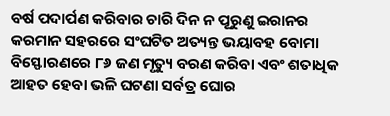ବର୍ଷ ପଦାର୍ପଣ କରିବାର ଚାରି ଦିନ ନ ପୂରୁଣୁ ଇରାନର କରମାନ ସହରରେ ସଂଘଟିତ ଅତ୍ୟନ୍ତ ଭୟାବହ ବୋମା ବିସ୍ଫୋରଣରେ ୮୬ ଜଣ ମୃତ୍ୟୁ ବରଣ କରିବା ଏବଂ ଶତାଧିକ ଆହତ ହେବା ଭଳି ଘଟଣା ସର୍ବତ୍ର ଘୋର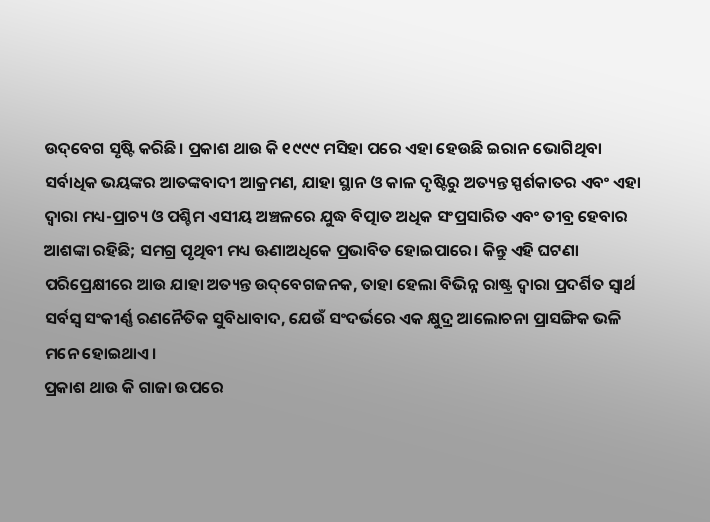ଉଦ୍‌ବେଗ ସୃଷ୍ଟି କରିଛି। ପ୍ରକାଶ ଥାଉ କି ୧୯୯୯ ମସିହା ପରେ ଏହା ହେଉଛି ଇରାନ ଭୋଗିଥିବା ସର୍ବାଧିକ ଭୟଙ୍କର ଆତଙ୍କବାଦୀ ଆକ୍ରମଣ, ଯାହା ସ୍ଥାନ ଓ କାଳ ଦୃଷ୍ଟିରୁ ଅତ୍ୟନ୍ତ ସ୍ପର୍ଶକାତର ଏବଂ ଏହା ଦ୍ବାରା ମଧ୍ୟ-ପ୍ରାଚ୍ୟ ଓ ପଶ୍ଚିମ ଏସୀୟ ଅଞ୍ଚଳରେ ଯୁଦ୍ଧ ବିତ୍ପାତ ଅଧିକ ସଂପ୍ରସାରିତ ଏବଂ ତୀବ୍ର ହେବାର ଆଶଙ୍କା ରହିଛି; ସମଗ୍ର ପୃଥିବୀ ମଧ୍ୟ ଊଣାଅଧିକେ ପ୍ରଭାବିତ ହୋଇପାରେ। କିନ୍ତୁ ଏହି ଘଟଣା ପରିପ୍ରେକ୍ଷୀରେ ଆଉ ଯାହା ଅତ୍ୟନ୍ତ ଉଦ୍‌ବେଗଜନକ, ତାହା ହେଲା ବିଭିନ୍ନ ରାଷ୍ଟ୍ର ଦ୍ବାରା ପ୍ରଦର୍ଶିତ ସ୍ବାର୍ଥ ସର୍ବସ୍ବ ସଂକୀର୍ଣ୍ଣ ରଣନୈତିକ ସୁବିଧାବାଦ, ଯେଉଁ ସଂଦର୍ଭରେ ଏକ କ୍ଷୁଦ୍ର ଆଲୋଚନା ପ୍ରାସଙ୍ଗିକ ଭଳି ମନେ ହୋଇଥାଏ।
ପ୍ରକାଶ ଥାଉ କି ଗାଜା ଉପରେ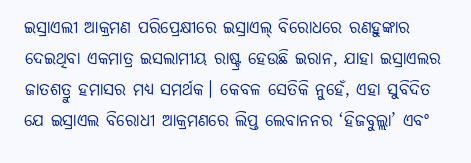ଇସ୍ରାଏଲୀ ଆକ୍ରମଣ ପରିପ୍ରେକ୍ଷୀରେ ଇସ୍ରାଏଲ୍‌ ବିରୋଧରେ ରଣହୁଙ୍କାର ଦେଇଥିବା ଏକମାତ୍ର ଇସଲାମୀୟ ରାଷ୍ଟ୍ର ହେଉଛି ଇରାନ, ଯାହା ଇସ୍ରାଏଲର ଜାତଶତ୍ରୁ ହମାସର ମଧ୍ୟ ସମର୍ଥକ। କେବଳ ସେତିକି ନୁହେଁ, ଏହା ସୁବିଦିତ ଯେ ଇସ୍ରାଏଲ ବିରୋଧୀ ଆକ୍ରମଣରେ ଲିପ୍ତ ଲେବାନନର ‘ହିଜବୁଲ୍ଲା’ ଏବଂ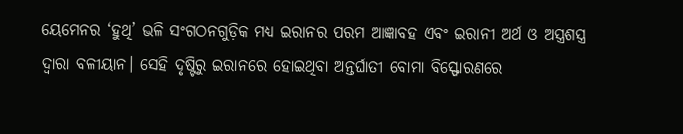ୟେମେନର ‘ହୁଥି’ ଭଳି ସଂଗଠନଗୁଡ଼ିକ ମଧ୍ୟ ଇରାନର ପରମ ଆଜ୍ଞାବହ ଏବଂ ଇରାନୀ ଅର୍ଥ ଓ ଅସ୍ତ୍ରଶସ୍ତ୍ର ଦ୍ବାରା ବଳୀୟାନ। ସେହି ଦୃଷ୍ଟିରୁ ଇରାନରେ ହୋଇଥିବା ଅନ୍ତର୍ଘାତୀ ବୋମା ବିସ୍ଫୋରଣରେ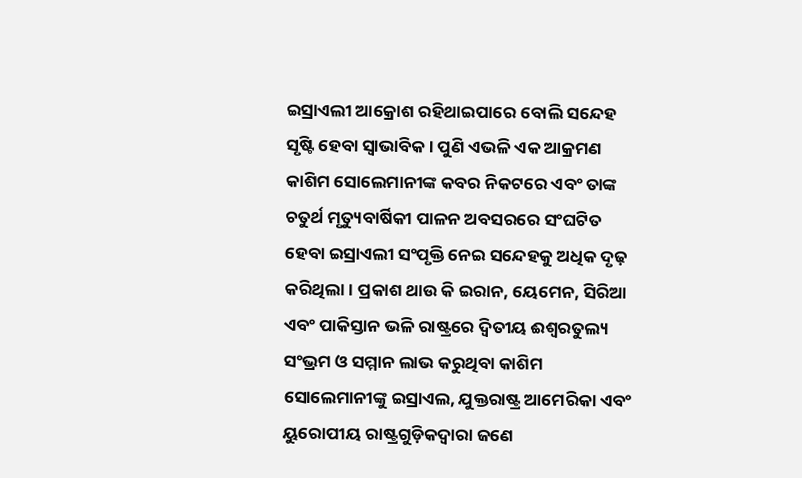ଇସ୍ରାଏଲୀ ଆକ୍ରୋଶ ରହିଥାଇପାରେ ବୋଲି ସନ୍ଦେହ ସୃଷ୍ଟି ହେବା ସ୍ବାଭାବିକ। ପୁଣି ଏଭଳି ଏକ ଆକ୍ରମଣ କାଶିମ ସୋଲେମାନୀଙ୍କ କବର ନିକଟରେ ଏବଂ ତାଙ୍କ ଚତୁର୍ଥ ମୃତ୍ୟୁବାର୍ଷିକୀ ପାଳନ ଅବସରରେ ସଂଘଟିତ ହେବା ଇସ୍ରାଏଲୀ ସଂପୃକ୍ତି ନେଇ ସନ୍ଦେହକୁ ଅଧିକ ଦୃଢ଼ କରିଥିଲା। ପ୍ରକାଶ ଥାଉ କି ଇରାନ, ୟେମେନ, ସିରିଆ ଏବଂ ପାକିସ୍ତାନ ଭଳି ରାଷ୍ଟ୍ରରେ ଦ୍ବିତୀୟ ଈଶ୍ବରତୁଲ୍ୟ ସଂଭ୍ରମ ଓ ସମ୍ମାନ ଲାଭ କରୁଥିବା କାଶିମ ସୋଲେମାନୀଙ୍କୁ ଇସ୍ରାଏଲ, ଯୁକ୍ତରାଷ୍ଟ୍ର ଆମେରିକା ଏବଂ ୟୁରୋପୀୟ ରାଷ୍ଟ୍ରଗୁଡ଼ିକଦ୍ବାରା ଜଣେ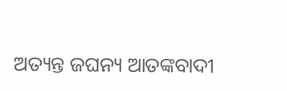ଅତ୍ୟନ୍ତ ଜଘନ୍ୟ ଆତଙ୍କବାଦୀ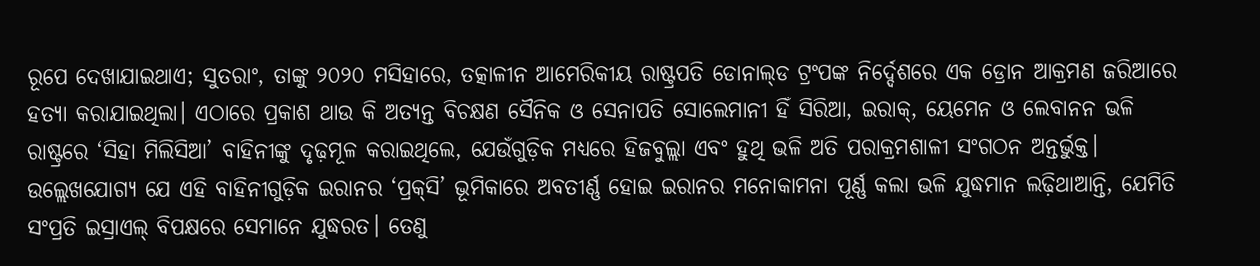ରୂପେ ଦେଖାଯାଇଥାଏ; ସୁତରାଂ, ତାଙ୍କୁ ୨୦୨୦ ମସିହାରେ, ତତ୍କାଳୀନ ଆମେରିକୀୟ ରାଷ୍ଟ୍ରପତି ଡୋନାଲ୍‌ଡ ଟ୍ରଂପଙ୍କ ନିର୍ଦ୍ଦେଶରେ ଏକ ଡ୍ରୋନ ଆକ୍ରମଣ ଜରିଆରେ ହତ୍ୟା କରାଯାଇଥିଲା। ଏଠାରେ ପ୍ରକାଶ ଥାଉ କି ଅତ୍ୟନ୍ତ ବିଚକ୍ଷଣ ସୈନିକ ଓ ସେନାପତି ସୋଲେମାନୀ ହିଁ ସିରିଆ, ଇରାକ୍‌, ୟେମେନ ଓ ଲେବାନନ ଭଳି ରାଷ୍ଟ୍ରରେ ‘ସିହା ମିଲିସିଆ’ ବାହିନୀଙ୍କୁ ଦୃଢ଼ମୂଳ କରାଇଥିଲେ, ଯେଉଁଗୁଡ଼ିକ ମଧ୍ୟରେ ହିଜବୁଲ୍ଲା ଏବଂ ହୁଥି ଭଳି ଅତି ପରାକ୍ରମଶାଳୀ ସଂଗଠନ ଅନ୍ତର୍ଭୁକ୍ତ। ଉଲ୍ଲେଖଯୋଗ୍ୟ ଯେ ଏହି ବାହିନୀଗୁଡ଼ିକ ଇରାନର ‘ପ୍ରକ୍‌ସି’ ଭୂମିକାରେ ଅବତୀର୍ଣ୍ଣ ହୋଇ ଇରାନର ମନୋକାମନା ପୂର୍ଣ୍ଣ କଲା ଭଳି ଯୁଦ୍ଧମାନ ଲଢ଼ିଥାଆନ୍ତି, ଯେମିତି ସଂପ୍ରତି ଇସ୍ରାଏଲ୍‌ ବିପକ୍ଷରେ ସେମାନେ ଯୁଦ୍ଧରତ। ତେଣୁ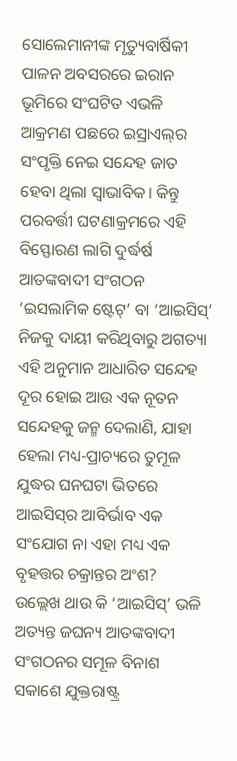ସୋଲେମାନୀଙ୍କ ମୃତ୍ୟୁବାର୍ଷିକୀ ପାଳନ ଅବସରରେ ଇରାନ ଭୂମିରେ ସଂଘଟିତ ଏଭଳି ଆକ୍ରମଣ ପଛରେ ଇସ୍ରାଏଲ୍‌ର ସଂପୃକ୍ତି ନେଇ ସନ୍ଦେହ ଜାତ ହେବା ଥିଲା ସ୍ବାଭାବିକ। କିନ୍ତୁ ପରବର୍ତ୍ତୀ ଘଟଣାକ୍ରମରେ ଏହି ବିସ୍ଫୋରଣ ଲାଗି ଦୁର୍ଦ୍ଧର୍ଷ ଆତଙ୍କବାଦୀ ସଂଗଠନ ‘ଇସଲାମିକ ଷ୍ଟେଟ୍‌’ ବା ‘ଆଇସିସ୍‌’ ନିଜକୁ ଦାୟୀ କରିଥିବାରୁ ଅଗତ୍ୟା ଏହି ଅନୁମାନ ଆଧାରିତ ସନ୍ଦେହ ଦୂର ହୋଇ ଆଉ ଏକ ନୂତନ ସନ୍ଦେହକୁ ଜନ୍ମ ଦେଲାଣି, ଯାହା ହେଲା ମଧ୍ୟ-ପ୍ରାଚ୍ୟରେ ତୁମୂଳ ଯୁଦ୍ଧର ଘନଘଟା ଭିତରେ ଆଇସିସ୍‌ର ଆବିର୍ଭାବ ଏକ ସଂଯୋଗ ନା ଏହା ମଧ୍ୟ ଏକ ବୃହତ୍ତର ଚକ୍ରାନ୍ତର ଅଂଶ?
ଉଲ୍ଲେଖ ଥାଉ କି ‘ଆଇସିସ୍‌’ ଭଳି ଅତ୍ୟନ୍ତ ଜଘନ୍ୟ ଆତଙ୍କବାଦୀ ସଂଗଠନର ସମୂଳ ବିନାଶ ସକାଶେ ଯୁକ୍ତରାଷ୍ଟ୍ର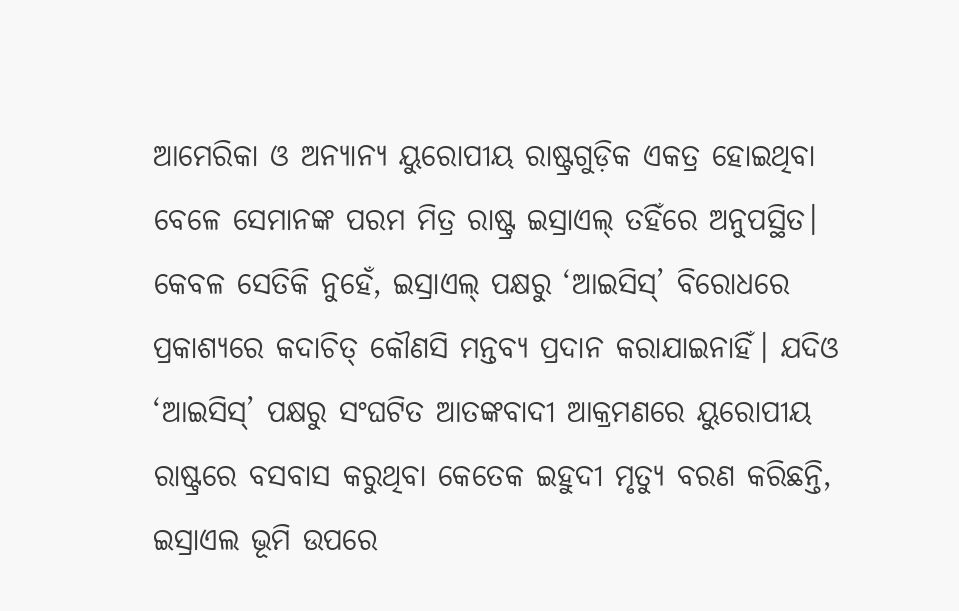ଆମେରିକା ଓ ଅନ୍ୟାନ୍ୟ ୟୁରୋପୀୟ ରାଷ୍ଟ୍ରଗୁଡ଼ିକ ଏକତ୍ର ହୋଇଥିବା ବେଳେ ସେମାନଙ୍କ ପରମ ମିତ୍ର ରାଷ୍ଟ୍ର ଇସ୍ରାଏଲ୍‌ ତହିଁରେ ଅନୁପସ୍ଥିତ। କେବଳ ସେତିକି ନୁହେଁ, ଇସ୍ରାଏଲ୍‌ ପକ୍ଷରୁ ‘ଆଇସିସ୍‌’ ବିରୋଧରେ ପ୍ରକାଶ୍ୟରେ କଦାଚିତ୍‌ କୌଣସି ମନ୍ତବ୍ୟ ପ୍ରଦାନ କରାଯାଇନାହିଁ। ଯଦିଓ ‘ଆଇସିସ୍‌’ ପକ୍ଷରୁ ସଂଘଟିତ ଆତଙ୍କବାଦୀ ଆକ୍ରମଣରେ ୟୁରୋପୀୟ ରାଷ୍ଟ୍ରରେ ବସବାସ କରୁଥିବା କେତେକ ଇହୁଦୀ ମୃତ୍ୟୁ ବରଣ କରିଛନ୍ତି, ଇସ୍ରାଏଲ ଭୂମି ଉପରେ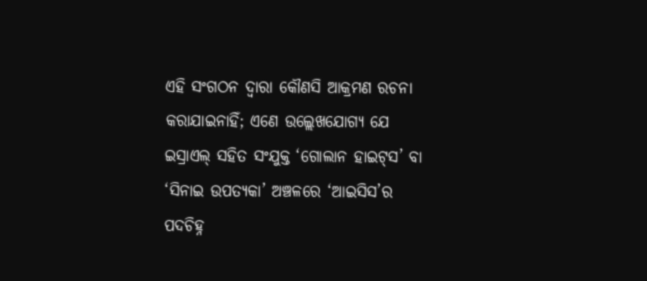ଏହି ସଂଗଠନ ଦ୍ବାରା କୌଣସି ଆକ୍ରମଣ ରଚନା କରାଯାଇନାହିଁ; ଏଣେ ଉଲ୍ଲେଖଯୋଗ୍ୟ ଯେ ଇସ୍ରାଏଲ୍‌ ସହିତ ସଂଯୁକ୍ତ ‘ଗୋଲାନ ହାଇଟ୍‌ସ’ ବା ‘ସିନାଇ ଉପତ୍ୟକା’ ଅଞ୍ଚଳରେ ‘ଆଇସିସ’ର ପଦଚିହ୍ନ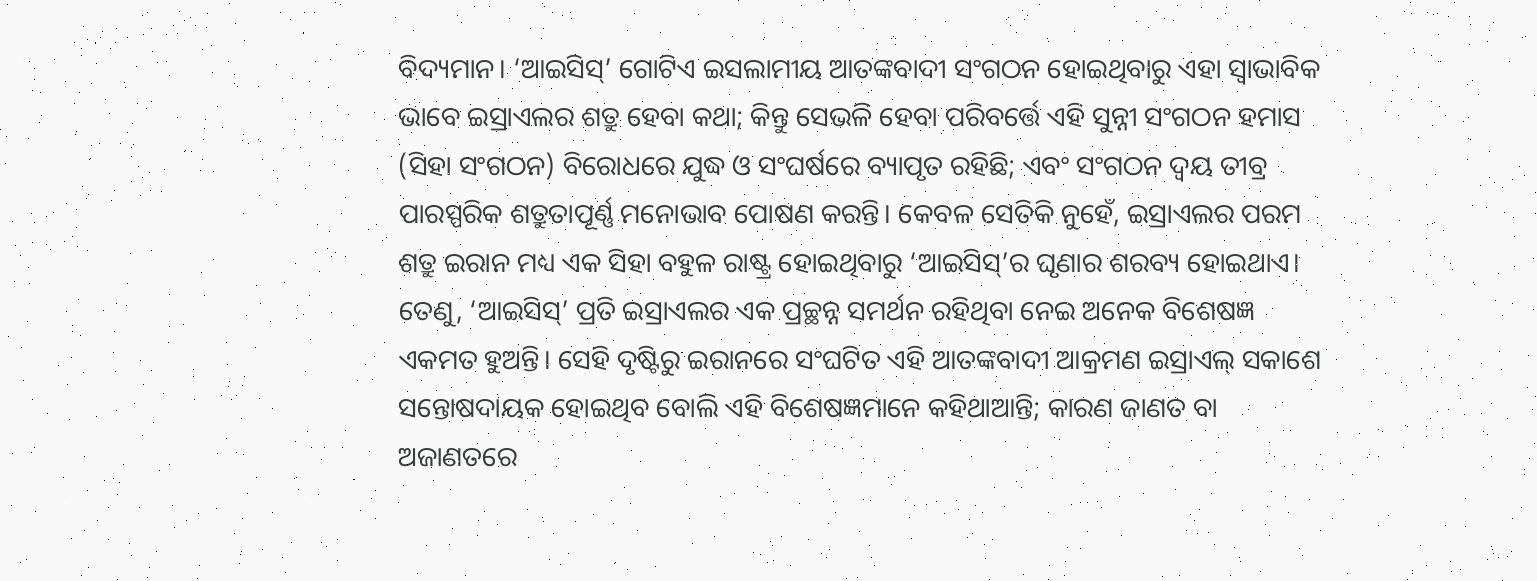ବିଦ୍ୟମାନ। ‘ଆଇସିସ୍‌’ ଗୋଟିଏ ଇସଲାମୀୟ ଆତଙ୍କବାଦୀ ସଂଗଠନ ହୋଇଥିବାରୁ ଏହା ସ୍ବାଭାବିକ ଭାବେ ଇସ୍ରାଏଲର ଶତ୍ରୁ ହେବା କଥା; କିନ୍ତୁ ସେଭଳି ହେବା ପରିବର୍ତ୍ତେ ଏହି ସୁନ୍ନୀ ସଂଗଠନ ହମାସ (ସିହା ସଂଗଠନ) ବିରୋଧରେ ଯୁଦ୍ଧ ଓ ସଂଘର୍ଷରେ ବ୍ୟାପୃତ ରହିଛି; ଏବଂ ସଂଗଠନ ଦ୍ବୟ ତୀବ୍ର ପାରସ୍ପରିକ ଶତ୍ରୁତାପୂର୍ଣ୍ଣ ମନୋଭାବ ପୋଷଣ କରନ୍ତି। କେବଳ ସେତିକି ନୁହେଁ, ଇସ୍ରାଏଲର ପରମ ଶତ୍ରୁ ଇରାନ ମଧ୍ୟ ଏକ ସିହା ବହୁଳ ରାଷ୍ଟ୍ର ହୋଇଥିବାରୁ ‘ଆଇସିସ୍‌’ର ଘୃଣାର ଶରବ୍ୟ ହୋଇଥାଏ। ତେଣୁ, ‘ଆଇସିସ୍‌’ ପ୍ରତି ଇସ୍ରାଏଲର ଏକ ପ୍ରଚ୍ଛନ୍ନ ସମର୍ଥନ ରହିଥିବା ନେଇ ଅନେକ ବିଶେଷଜ୍ଞ ଏକମତ ହୁଅନ୍ତି। ସେହି ଦୃଷ୍ଟିରୁ ଇରାନରେ ସଂଘଟିତ ଏହି ଆତଙ୍କବାଦୀ ଆକ୍ରମଣ ଇସ୍ରାଏଲ୍ ସକାଶେ ସନ୍ତୋଷଦାୟକ ହୋଇଥିବ ବୋଲି ଏହି ବିଶେଷଜ୍ଞମାନେ କହିଥାଆନ୍ତି; କାରଣ ଜାଣତ ବା ଅଜାଣତରେ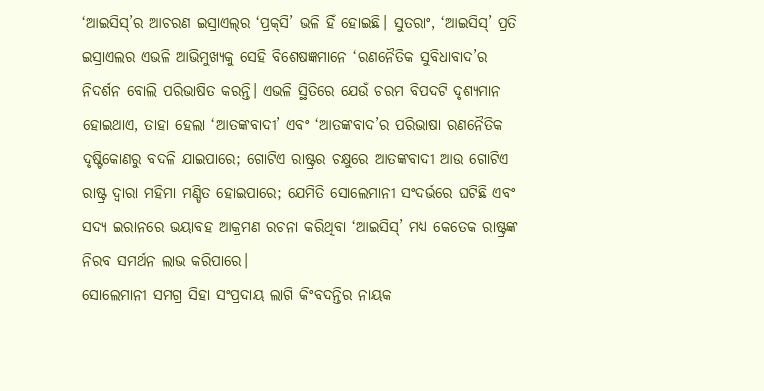‘ଆଇସିସ୍‌’ର ଆଚରଣ ଇସ୍ରାଏଲ୍‌ର ‘ପ୍ରକ୍‌ସି’ ଭଳି ହିଁ ହୋଇଛି। ସୁତରାଂ, ‘ଆଇସିସ୍‌’ ପ୍ରତି ଇସ୍ରାଏଲର ଏଭଳି ଆଭିମୁଖ୍ୟକୁ ସେହି ବିଶେଷଜ୍ଞମାନେ ‘ରଣନୈତିକ ସୁବିଧାବାଦ’ର ନିଦର୍ଶନ ବୋଲି ପରିଭାଷିତ କରନ୍ତି। ଏଭଳି ସ୍ଥିତିରେ ଯେଉଁ ଚରମ ବିପଦଟି ଦୃଶ୍ୟମାନ ହୋଇଥାଏ, ତାହା ହେଲା ‘ଆତଙ୍କବାଦୀ’ ଏବଂ ‘ଆତଙ୍କବାଦ’ର ପରିଭାଷା ରଣନୈତିକ ଦୃଷ୍ଟିକୋଣରୁ ବଦଳି ଯାଇପାରେ; ଗୋଟିଏ ରାଷ୍ଟ୍ରର ଚକ୍ଷୁରେ ଆତଙ୍କବାଦୀ ଆଉ ଗୋଟିଏ ରାଷ୍ଟ୍ର ଦ୍ବାରା ମହିମା ମଣ୍ଡିତ ହୋଇପାରେ; ଯେମିତି ସୋଲେମାନୀ ସଂଦର୍ଭରେ ଘଟିଛି ଏବଂ ସଦ୍ୟ ଇରାନରେ ଭୟାବହ ଆକ୍ରମଣ ରଚନା କରିଥିବା ‘ଆଇସିସ୍‌’ ମଧ୍ୟ କେତେକ ରାଷ୍ଟ୍ରଙ୍କ ନିରବ ସମର୍ଥନ ଲାଭ କରିପାରେ।
ସୋଲେମାନୀ ସମଗ୍ର ସିହା ସଂପ୍ରଦାୟ ଲାଗି କିଂବଦନ୍ତିର ନାୟକ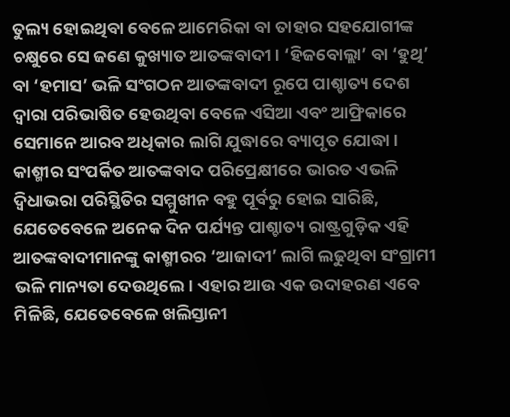ତୁଲ୍ୟ ହୋଇଥିବା ବେଳେ ଆମେରିକା ବା ତାହାର ସହଯୋଗୀଙ୍କ ଚକ୍ଷୁରେ ସେ ଜଣେ କୁଖ୍ୟାତ ଆତଙ୍କବାଦୀ। ‘ହିଜବୋଲ୍ଲା’ ବା ‘ହୁଥି’ ବା ‘ହମାସ’ ଭଳି ସଂଗଠନ ଆତଙ୍କବାଦୀ ରୂପେ ପାଶ୍ଚାତ୍ୟ ଦେଶ ଦ୍ବାରା ପରିଭାଷିତ ହେଉଥିବା ବେଳେ ଏସିଆ ଏବଂ ଆଫ୍ରିକାରେ ସେମାନେ ଆରବ ଅଧିକାର ଲାଗି ଯୁଦ୍ଧାରେ ବ୍ୟାପୃତ ଯୋଦ୍ଧା। କାଶ୍ମୀର ସଂପର୍କିତ ଆତଙ୍କବାଦ ପରିପ୍ରେକ୍ଷୀରେ ଭାରତ ଏଭଳି ଦ୍ବିଧାଭରା ପରିସ୍ଥିତିର ସମ୍ମୁଖୀନ ବହୁ ପୂର୍ବରୁ ହୋଇ ସାରିଛି, ଯେତେବେଳେ ଅନେକ ଦିନ ପର୍ଯ୍ୟନ୍ତ ପାଶ୍ଚାତ୍ୟ ରାଷ୍ଟ୍ରଗୁଡ଼ିକ ଏହି ଆତଙ୍କବାଦୀମାନଙ୍କୁ କାଶ୍ମୀରର ‘ଆଜାଦୀ’ ଲାଗି ଲଢୁଥିବା ସଂଗ୍ରାମୀ ଭଳି ମାନ୍ୟତା ଦେଉଥିଲେ। ଏହାର ଆଉ ଏକ ଉଦାହରଣ ଏବେ ମିଳିଛି, ଯେତେବେଳେ ଖଲିସ୍ତାନୀ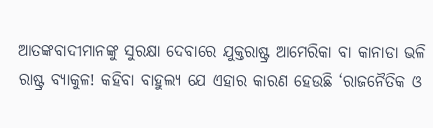ଆତଙ୍କବାଦୀମାନଙ୍କୁ ସୁରକ୍ଷା ଦେବାରେ ଯୁକ୍ତରାଷ୍ଟ୍ର ଆମେରିକା ବା କାନାଡା ଭଳି ରାଷ୍ଟ୍ର ବ୍ୟାକୁଳ! କହିବା ବାହୁଲ୍ୟ ଯେ ଏହାର କାରଣ ହେଉଛି ‘ରାଜନୈତିକ ଓ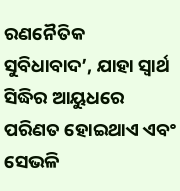ରଣନୈତିକ ସୁବିଧାବାଦ’, ଯାହା ସ୍ବାର୍ଥ ସିଦ୍ଧିର ଆୟୁଧରେ ପରିଣତ ହୋଇଥାଏ ଏବଂ ସେଭଳି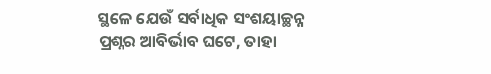ସ୍ଥଳେ ଯେଉଁ ସର୍ବାଧିକ ସଂଶୟାଚ୍ଛନ୍ନ ପ୍ରଶ୍ନର ଆବିର୍ଭାବ ଘଟେ, ତାହା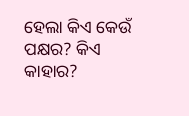ହେଲା କିଏ କେଉଁ ପକ୍ଷର? କିଏ କାହାର?